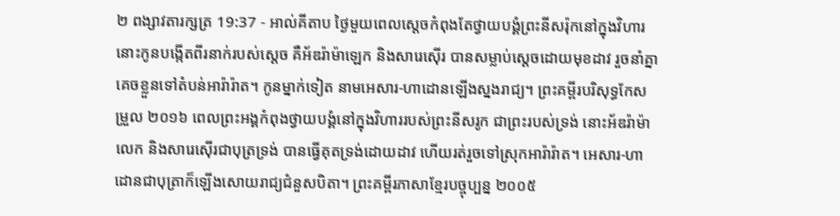២ ពង្សាវតារក្សត្រ 19:37 - អាល់គីតាប ថ្ងៃមួយពេលស្តេចកំពុងតែថ្វាយបង្គំព្រះនីសរ៉ុកនៅក្នុងវិហារ នោះកូនបង្កើតពីរនាក់របស់ស្តេច គឺអ័ឌរ៉ាម៉ាឡេក និងសារេស៊ើរ បានសម្លាប់ស្តេចដោយមុខដាវ រួចនាំគ្នាគេចខ្លួនទៅតំបន់អារ៉ារ៉ាត។ កូនម្នាក់ទៀត នាមអេសារ-ហាដោនឡើងស្នងរាជ្យ។ ព្រះគម្ពីរបរិសុទ្ធកែសម្រួល ២០១៦ ពេលព្រះអង្គកំពុងថ្វាយបង្គំនៅក្នុងវិហាររបស់ព្រះនីសរូក ជាព្រះរបស់ទ្រង់ នោះអ័ឌរ៉ាម៉ាលេក និងសារេស៊ើរជាបុត្រទ្រង់ បានធ្វើគុតទ្រង់ដោយដាវ ហើយរត់រួចទៅស្រុកអារ៉ារ៉ាត។ អេសារ-ហាដោនជាបុត្រាក៏ឡើងសោយរាជ្យជំនួសបិតា។ ព្រះគម្ពីរភាសាខ្មែរបច្ចុប្បន្ន ២០០៥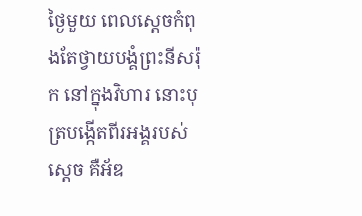ថ្ងៃមួយ ពេលស្ដេចកំពុងតែថ្វាយបង្គំព្រះនីសរ៉ុក នៅក្នុងវិហារ នោះបុត្របង្កើតពីរអង្គរបស់ស្ដេច គឺអ័ឌ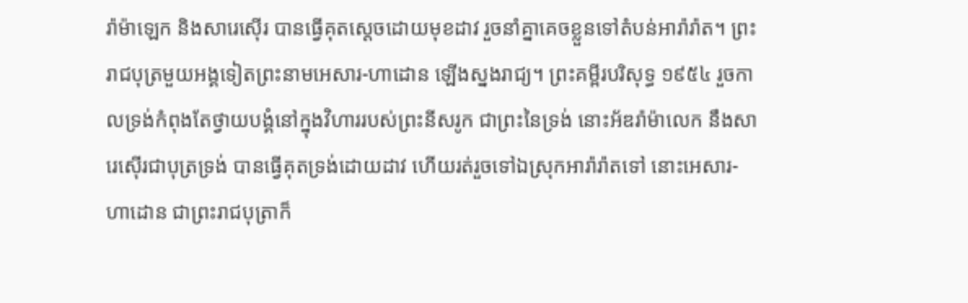រ៉ាម៉ាឡេក និងសារេស៊ើរ បានធ្វើគុតស្ដេចដោយមុខដាវ រួចនាំគ្នាគេចខ្លួនទៅតំបន់អារ៉ារ៉ាត។ ព្រះរាជបុត្រមួយអង្គទៀតព្រះនាមអេសារ-ហាដោន ឡើងស្នងរាជ្យ។ ព្រះគម្ពីរបរិសុទ្ធ ១៩៥៤ រួចកាលទ្រង់កំពុងតែថ្វាយបង្គំនៅក្នុងវិហាររបស់ព្រះនីសរូក ជាព្រះនៃទ្រង់ នោះអ័ឌរ៉ាម៉ាលេក នឹងសារេស៊ើរជាបុត្រទ្រង់ បានធ្វើគុតទ្រង់ដោយដាវ ហើយរត់រួចទៅឯស្រុកអារ៉ារ៉ាតទៅ នោះអេសារ-ហាដោន ជាព្រះរាជបុត្រាក៏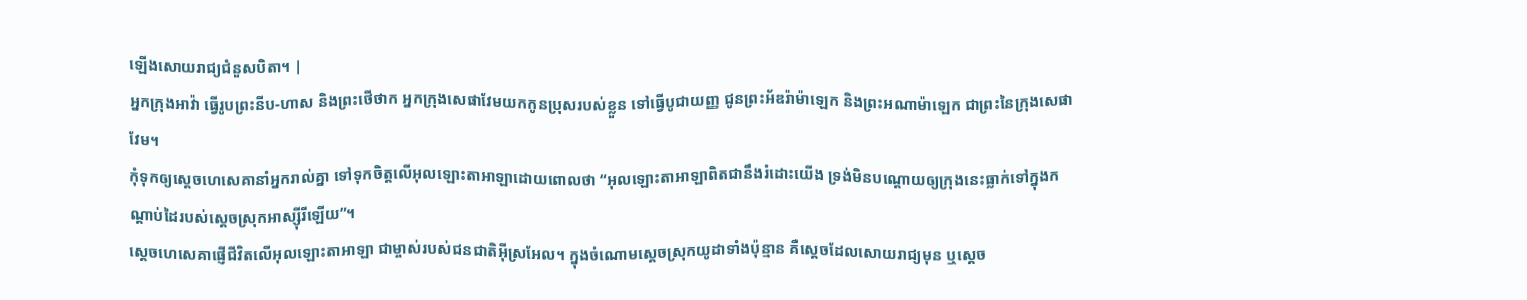ឡើងសោយរាជ្យជំនួសបិតា។ |
អ្នកក្រុងអាវ៉ា ធ្វើរូបព្រះនីប-ហាស និងព្រះថើថាក អ្នកក្រុងសេផាវែមយកកូនប្រុសរបស់ខ្លួន ទៅធ្វើបូជាយញ្ញ ជូនព្រះអ័ឌរ៉ាម៉ាឡេក និងព្រះអណាម៉ាឡេក ជាព្រះនៃក្រុងសេផាវែម។
កុំទុកឲ្យស្តេចហេសេគានាំអ្នករាល់គ្នា ទៅទុកចិត្តលើអុលឡោះតាអាឡាដោយពោលថា “អុលឡោះតាអាឡាពិតជានឹងរំដោះយើង ទ្រង់មិនបណ្តោយឲ្យក្រុងនេះធ្លាក់ទៅក្នុងកណ្តាប់ដៃរបស់ស្តេចស្រុកអាស្ស៊ីរីឡើយ”។
ស្តេចហេសេគាផ្ញើជីវិតលើអុលឡោះតាអាឡា ជាម្ចាស់របស់ជនជាតិអ៊ីស្រអែល។ ក្នុងចំណោមស្តេចស្រុកយូដាទាំងប៉ុន្មាន គឺស្តេចដែលសោយរាជ្យមុន ឬស្តេច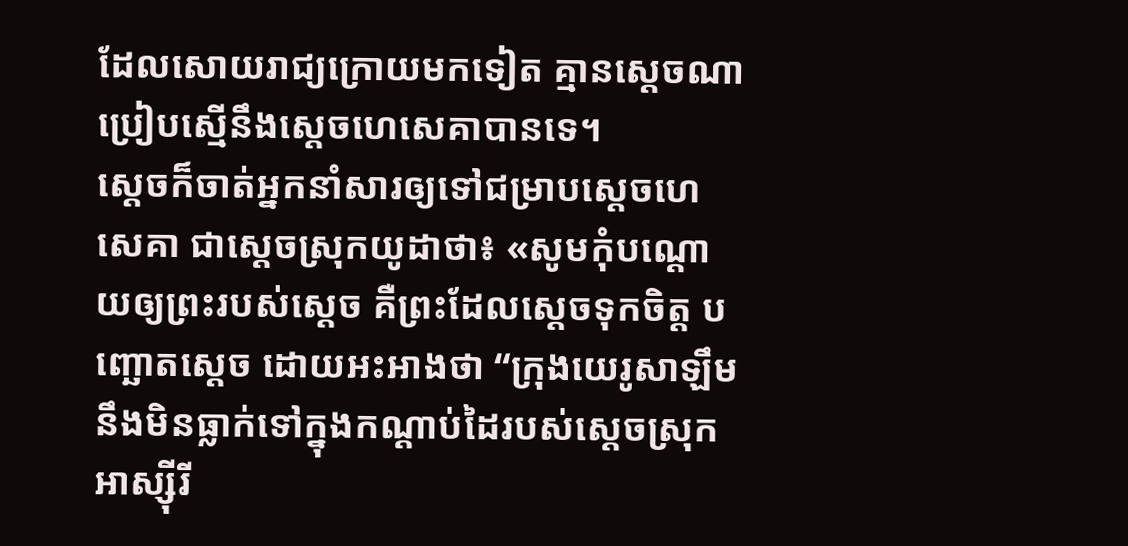ដែលសោយរាជ្យក្រោយមកទៀត គ្មានស្តេចណាប្រៀបស្មើនឹងស្តេចហេសេគាបានទេ។
ស្តេចក៏ចាត់អ្នកនាំសារឲ្យទៅជម្រាបស្តេចហេសេគា ជាស្តេចស្រុកយូដាថា៖ «សូមកុំបណ្តោយឲ្យព្រះរបស់ស្តេច គឺព្រះដែលស្តេចទុកចិត្ត បញ្ឆោតស្តេច ដោយអះអាងថា “ក្រុងយេរូសាឡឹមនឹងមិនធ្លាក់ទៅក្នុងកណ្តាប់ដៃរបស់ស្តេចស្រុកអាស្ស៊ីរី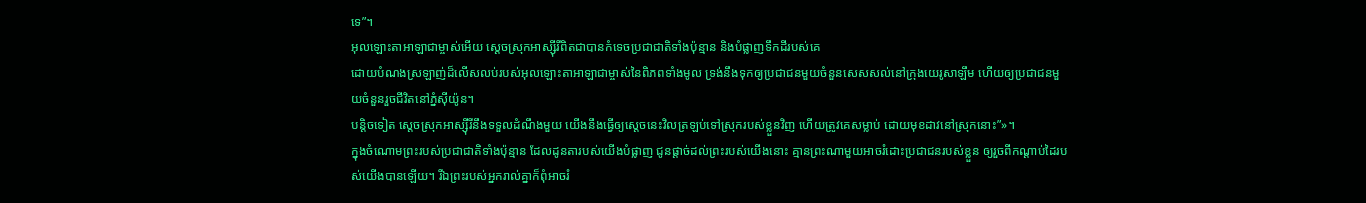ទេ”។
អុលឡោះតាអាឡាជាម្ចាស់អើយ ស្តេចស្រុកអាស្ស៊ីរីពិតជាបានកំទេចប្រជាជាតិទាំងប៉ុន្មាន និងបំផ្លាញទឹកដីរបស់គេ
ដោយបំណងស្រឡាញ់ដ៏លើសលប់របស់អុលឡោះតាអាឡាជាម្ចាស់នៃពិភពទាំងមូល ទ្រង់នឹងទុកឲ្យប្រជាជនមួយចំនួនសេសសល់នៅក្រុងយេរូសាឡឹម ហើយឲ្យប្រជាជនមួយចំនួនរួចជីវិតនៅភ្នំស៊ីយ៉ូន។
បន្តិចទៀត ស្តេចស្រុកអាស្ស៊ីរីនឹងទទួលដំណឹងមួយ យើងនឹងធ្វើឲ្យស្តេចនេះវិលត្រឡប់ទៅស្រុករបស់ខ្លួនវិញ ហើយត្រូវគេសម្លាប់ ដោយមុខដាវនៅស្រុកនោះ”»។
ក្នុងចំណោមព្រះរបស់ប្រជាជាតិទាំងប៉ុន្មាន ដែលដូនតារបស់យើងបំផ្លាញ ជូនផ្តាច់ដល់ព្រះរបស់យើងនោះ គ្មានព្រះណាមួយអាចរំដោះប្រជាជនរបស់ខ្លួន ឲ្យរួចពីកណ្តាប់ដៃរបស់យើងបានឡើយ។ រីឯព្រះរបស់អ្នករាល់គ្នាក៏ពុំអាចរំ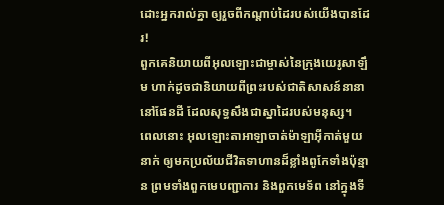ដោះអ្នករាល់គ្នា ឲ្យរួចពីកណ្តាប់ដៃរបស់យើងបានដែរ!
ពួកគេនិយាយពីអុលឡោះជាម្ចាស់នៃក្រុងយេរូសាឡឹម ហាក់ដូចជានិយាយពីព្រះរបស់ជាតិសាសន៍នានានៅផែនដី ដែលសុទ្ធសឹងជាស្នាដៃរបស់មនុស្ស។
ពេលនោះ អុលឡោះតាអាឡាចាត់ម៉ាឡាអ៊ីកាត់មួយនាក់ ឲ្យមកប្រល័យជីវិតទាហានដ៏ខ្លាំងពូកែទាំងប៉ុន្មាន ព្រមទាំងពួកមេបញ្ជាការ និងពួកមេទ័ព នៅក្នុងទី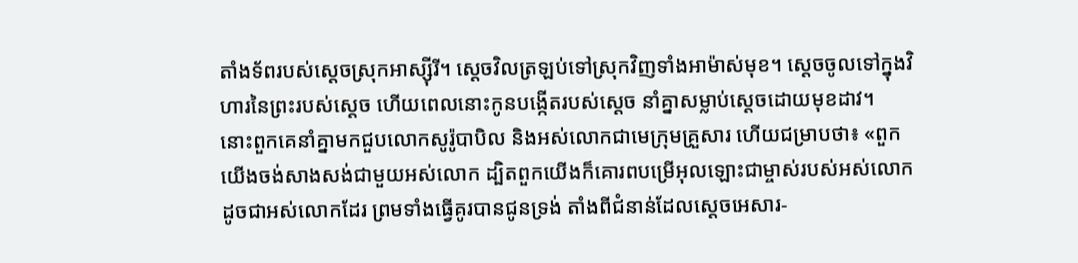តាំងទ័ពរបស់ស្តេចស្រុកអាស្ស៊ីរី។ ស្តេចវិលត្រឡប់ទៅស្រុកវិញទាំងអាម៉ាស់មុខ។ ស្តេចចូលទៅក្នុងវិហារនៃព្រះរបស់ស្តេច ហើយពេលនោះកូនបង្កើតរបស់ស្តេច នាំគ្នាសម្លាប់ស្តេចដោយមុខដាវ។
នោះពួកគេនាំគ្នាមកជួបលោកសូរ៉ូបាបិល និងអស់លោកជាមេក្រុមគ្រួសារ ហើយជម្រាបថា៖ «ពួកយើងចង់សាងសង់ជាមួយអស់លោក ដ្បិតពួកយើងក៏គោរពបម្រើអុលឡោះជាម្ចាស់របស់អស់លោក ដូចជាអស់លោកដែរ ព្រមទាំងធ្វើគូរបានជូនទ្រង់ តាំងពីជំនាន់ដែលស្តេចអេសារ-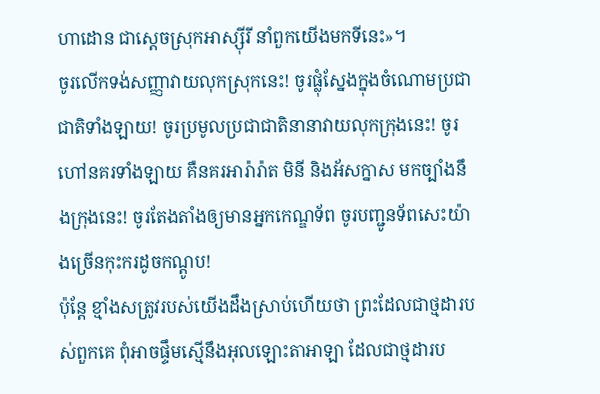ហាដោន ជាស្តេចស្រុកអាស្ស៊ីរី នាំពួកយើងមកទីនេះ»។
ចូរលើកទង់សញ្ញាវាយលុកស្រុកនេះ! ចូរផ្លុំស្នែងក្នុងចំណោមប្រជាជាតិទាំងឡាយ! ចូរប្រមូលប្រជាជាតិនានាវាយលុកក្រុងនេះ! ចូរហៅនគរទាំងឡាយ គឺនគរអារ៉ារ៉ាត មិនី និងអ័សក្នាស មកច្បាំងនឹងក្រុងនេះ! ចូរតែងតាំងឲ្យមានអ្នកកេណ្ឌទ័ព ចូរបញ្ជូនទ័ពសេះយ៉ាងច្រើនកុះករដូចកណ្ដូប!
ប៉ុន្តែ ខ្មាំងសត្រូវរបស់យើងដឹងស្រាប់ហើយថា ព្រះដែលជាថ្មដារបស់ពួកគេ ពុំអាចផ្ទឹមស្មើនឹងអុលឡោះតាអាឡា ដែលជាថ្មដារប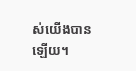ស់យើងបានឡើយ។